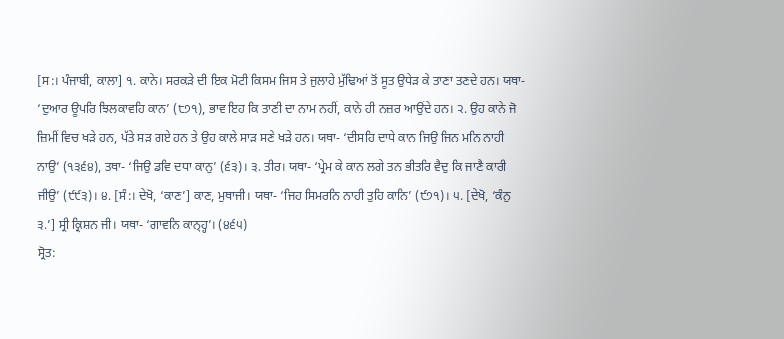[ਸ:। ਪੰਜਾਬੀ, ਕਾਲਾ] ੧. ਕਾਨੇ। ਸਰਕੜੇ ਦੀ ਇਕ ਮੋਟੀ ਕਿਸਮ ਜਿਸ ਤੇ ਜੁਲਾਹੇ ਮੁੱਢਿਆਂ ਤੋਂ ਸੂਤ ਉਧੇੜ ਕੇ ਤਾਣਾ ਤਣਦੇ ਹਨ। ਯਥਾ- ‘ਦੁਆਰ ਊਪਰਿ ਝਿਲਕਾਵਹਿ ਕਾਨ’ (੮੭੧), ਭਾਵ ਇਹ ਕਿ ਤਾਣੀ ਦਾ ਨਾਮ ਨਹੀਂ, ਕਾਨੇ ਹੀ ਨਜ਼ਰ ਆਉਂਦੇ ਹਨ। ੨. ਉਹ ਕਾਨੇ ਜੋ ਜ਼ਿਮੀਂ ਵਿਚ ਖੜੇ ਹਨ, ਪੱਤੇ ਸੜ ਗਏ ਹਨ ਤੇ ਉਹ ਕਾਲੇ ਸਾੜ ਸਣੇ ਖੜੇ ਹਨ। ਯਥਾ- ‘ਦੀਸਹਿ ਦਾਧੇ ਕਾਨ ਜਿਉ ਜਿਨ ਮਨਿ ਨਾਹੀ ਨਾਉ’ (੧੩੬੪), ਤਥਾ- ‘ਜਿਉ ਡਵਿ ਦਧਾ ਕਾਨੁ’ (੬੩)। ੩. ਤੀਰ। ਯਥਾ- ‘ਪ੍ਰੇਮ ਕੇ ਕਾਨ ਲਗੇ ਤਨ ਭੀਤਰਿ ਵੈਦੁ ਕਿ ਜਾਣੈ ਕਾਰੀ ਜੀਉ’ (੯੯੩)। ੪. [ਸੰ:। ਦੇਖੋ, ‘ਕਾਣ’] ਕਾਣ, ਮੁਥਾਜੀ। ਯਥਾ- ‘ਜਿਹ ਸਿਮਰਨਿ ਨਾਹੀ ਤੁਹਿ ਕਾਨਿ’ (੯੭੧)। ੫. [ਦੇਖੋ, ‘ਕੰਨੁ ੩.’] ਸ੍ਰੀ ਕ੍ਰਿਸ਼ਨ ਜੀ। ਯਥਾ- ‘ਗਾਵਨਿ ਕਾਨ੍ਹ੍ਹ’। (੪੬੫)
ਸ੍ਰੋਤ: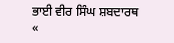ਭਾਈ ਵੀਰ ਸਿੰਘ ਸ਼ਬਦਾਰਥ
«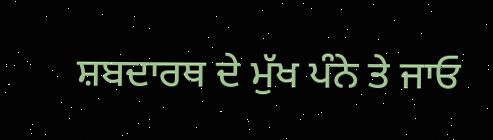ਸ਼ਬਦਾਰਥ ਦੇ ਮੁੱਖ ਪੰਨੇ ਤੇ ਜਾਓ